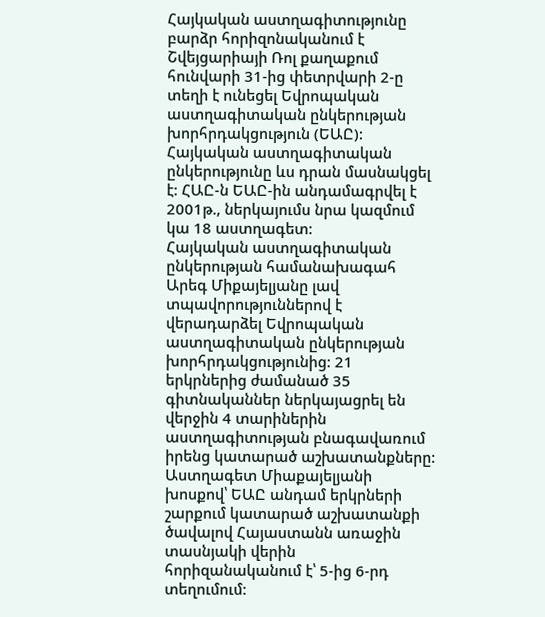Հայկական աստղագիտությունը բարձր հորիզոնականում է
Շվեյցարիայի Ռոլ քաղաքում հունվարի 31-ից փետրվարի 2-ը տեղի է ունեցել Եվրոպական աստղագիտական ընկերության խորհրդակցություն (ԵԱԸ): Հայկական աստղագիտական ընկերությունը ևս դրան մասնակցել է: ՀԱԸ-ն ԵԱԸ-ին անդամագրվել է 2001թ., ներկայումս նրա կազմում կա 18 աստղագետ:
Հայկական աստղագիտական ընկերության համանախագահ Արեգ Միքայելյանը լավ տպավորություններով է վերադարձել Եվրոպական աստղագիտական ընկերության խորհրդակցությունից: 21 երկրներից ժամանած 35 գիտնականներ ներկայացրել են վերջին 4 տարիներին աստղագիտության բնագավառում իրենց կատարած աշխատանքները: Աստղագետ Միաքայելյանի խոսքով՝ ԵԱԸ անդամ երկրների շարքում կատարած աշխատանքի ծավալով Հայաստանն առաջին տասնյակի վերին հորիզանականում է՝ 5-ից 6-րդ տեղումում: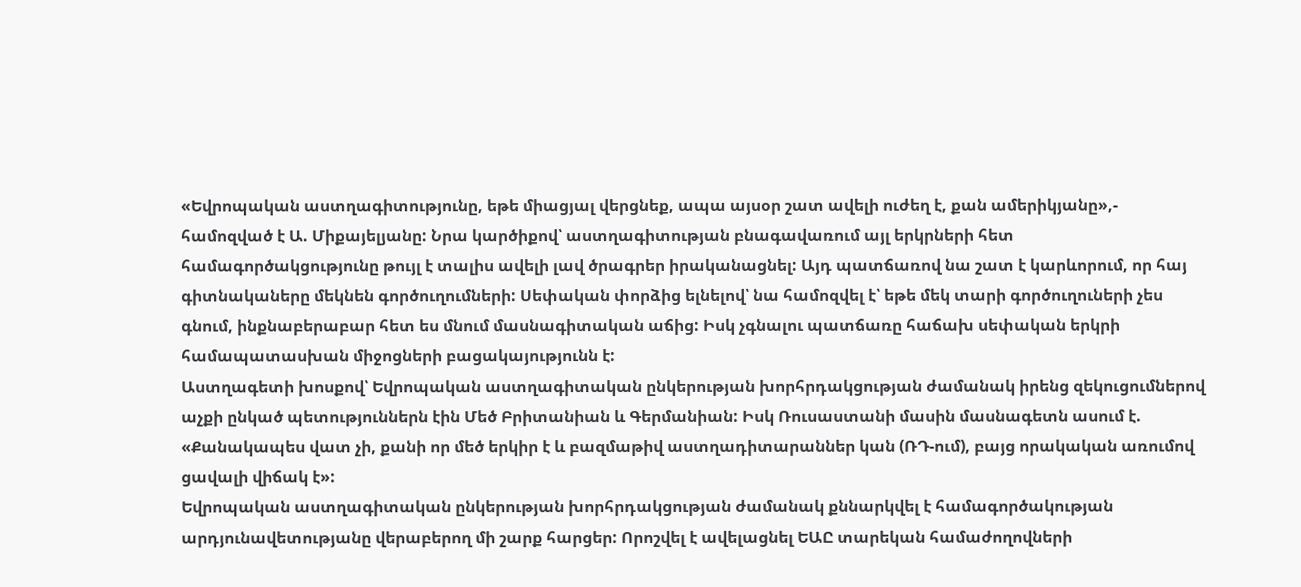«Եվրոպական աստղագիտությունը, եթե միացյալ վերցնեք, ապա այսօր շատ ավելի ուժեղ է, քան ամերիկյանը»,- համոզված է Ա. Միքայելյանը: Նրա կարծիքով՝ աստղագիտության բնագավառում այլ երկրների հետ համագործակցությունը թույլ է տալիս ավելի լավ ծրագրեր իրականացնել: Այդ պատճառով նա շատ է կարևորում, որ հայ գիտնակաները մեկնեն գործուղումների: Սեփական փորձից ելնելով՝ նա համոզվել է՝ եթե մեկ տարի գործուղուների չես գնում, ինքնաբերաբար հետ ես մնում մասնագիտական աճից: Իսկ չգնալու պատճառը հաճախ սեփական երկրի համապատասխան միջոցների բացակայությունն է:
Աստղագետի խոսքով՝ Եվրոպական աստղագիտական ընկերության խորհրդակցության ժամանակ իրենց զեկուցումներով աչքի ընկած պետություններն էին Մեծ Բրիտանիան և Գերմանիան: Իսկ Ռուսաստանի մասին մասնագետն ասում է. «Քանակապես վատ չի, քանի որ մեծ երկիր է և բազմաթիվ աստղադիտարաններ կան (ՌԴ-ում), բայց որակական առումով ցավալի վիճակ է»:
Եվրոպական աստղագիտական ընկերության խորհրդակցության ժամանակ քննարկվել է համագործակության արդյունավետությանը վերաբերող մի շարք հարցեր: Որոշվել է ավելացնել ԵԱԸ տարեկան համաժողովների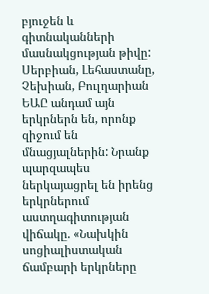բյուջեն և գիտնականների մասնակցության թիվը:
Սերբիան, Լեհաստանը, Չեխիան, Բուլղարիան ԵԱԸ անդամ այն երկրներն են, որոնք զիջում են մնացյալներին: Նրանք պարզապես ներկայացրել են իրենց երկրներում աստղագիտության վիճակը. «Նախկին սոցիալիստական ճամբարի երկրները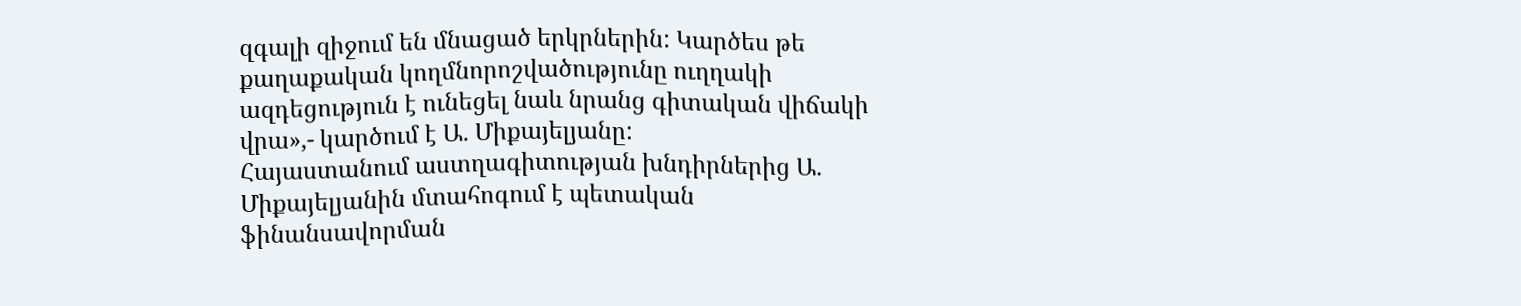զգալի զիջում են մնացած երկրներին: Կարծես թե քաղաքական կողմնորոշվածությունը ուղղակի ազդեցություն է ունեցել նաև նրանց գիտական վիճակի վրա»,- կարծում է Ա. Միքայելյանը:
Հայաստանում աստղագիտության խնդիրներից Ա. Միքայելյանին մտահոգում է պետական ֆինանսավորման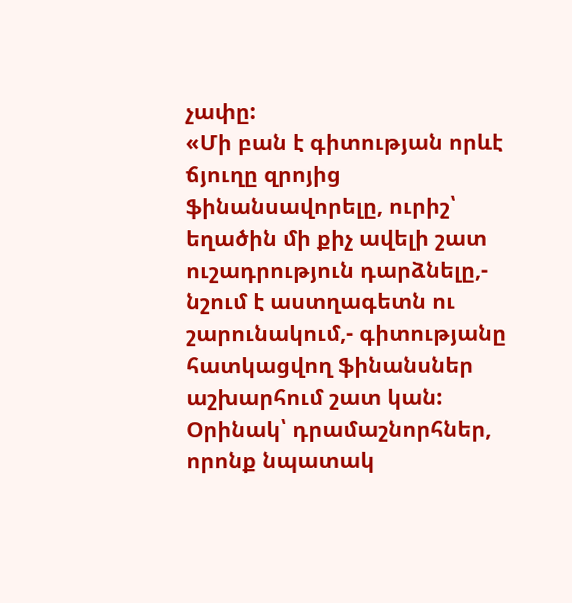չափը:
«Մի բան է գիտության որևէ ճյուղը զրոյից ֆինանսավորելը, ուրիշ՝ եղածին մի քիչ ավելի շատ ուշադրություն դարձնելը,- նշում է աստղագետն ու շարունակում,- գիտությանը հատկացվող ֆինանսներ աշխարհում շատ կան: Օրինակ՝ դրամաշնորհներ, որոնք նպատակ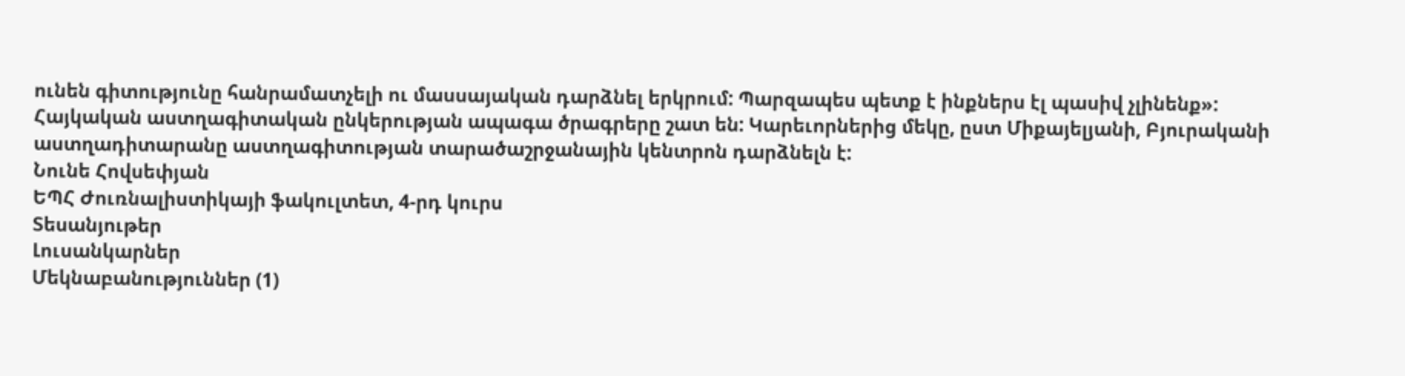ունեն գիտությունը հանրամատչելի ու մասսայական դարձնել երկրում: Պարզապես պետք է ինքներս էլ պասիվ չլինենք»:
Հայկական աստղագիտական ընկերության ապագա ծրագրերը շատ են: Կարեւորներից մեկը, ըստ Միքայելյանի, Բյուրականի աստղադիտարանը աստղագիտության տարածաշրջանային կենտրոն դարձնելն է:
Նունե Հովսեփյան
ԵՊՀ Ժուռնալիստիկայի ֆակուլտետ, 4-րդ կուրս
Տեսանյութեր
Լուսանկարներ
Մեկնաբանություններ (1)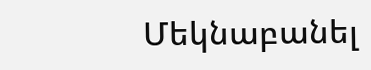Մեկնաբանել